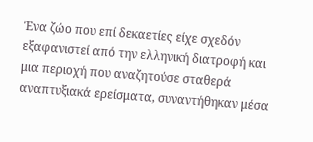Ένα ζώο που επί δεκαετίες είχε σχεδόν εξαφανιστεί από την ελληνική διατροφή και μια περιοχή που αναζητούσε σταθερά αναπτυξιακά ερείσματα, συναντήθηκαν μέσα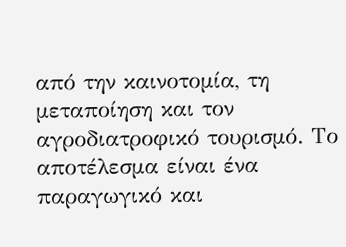από την καινοτομία, τη μεταποίηση και τον αγροδιατροφικό τουρισμό. Το αποτέλεσμα είναι ένα παραγωγικό και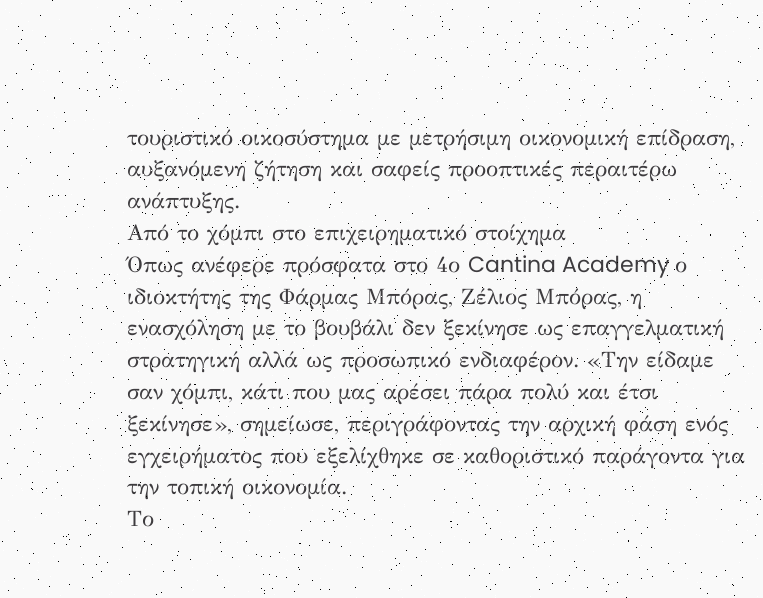τουριστικό οικοσύστημα με μετρήσιμη οικονομική επίδραση, αυξανόμενη ζήτηση και σαφείς προοπτικές περαιτέρω ανάπτυξης.
Από το χόμπι στο επιχειρηματικό στοίχημα
Όπως ανέφερε πρόσφατα στο 4ο Cantina Academy ο ιδιοκτήτης της Φάρμας Μπόρας, Ζέλιος Μπόρας, η ενασχόληση με το βουβάλι δεν ξεκίνησε ως επαγγελματική στρατηγική αλλά ως προσωπικό ενδιαφέρον. «Την είδαμε σαν χόμπι, κάτι που μας αρέσει πάρα πολύ και έτσι ξεκίνησε», σημείωσε, περιγράφοντας την αρχική φάση ενός εγχειρήματος που εξελίχθηκε σε καθοριστικό παράγοντα για την τοπική οικονομία.
Το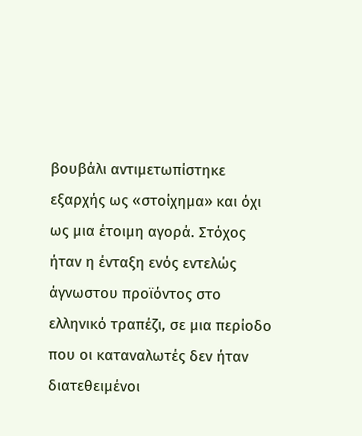βουβάλι αντιμετωπίστηκε εξαρχής ως «στοίχημα» και όχι ως μια έτοιμη αγορά. Στόχος ήταν η ένταξη ενός εντελώς άγνωστου προϊόντος στο ελληνικό τραπέζι, σε μια περίοδο που οι καταναλωτές δεν ήταν διατεθειμένοι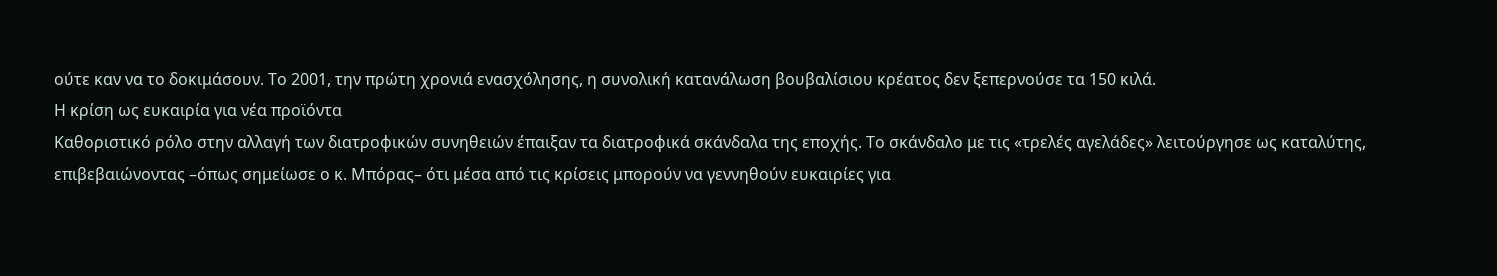ούτε καν να το δοκιμάσουν. Το 2001, την πρώτη χρονιά ενασχόλησης, η συνολική κατανάλωση βουβαλίσιου κρέατος δεν ξεπερνούσε τα 150 κιλά.
Η κρίση ως ευκαιρία για νέα προϊόντα
Καθοριστικό ρόλο στην αλλαγή των διατροφικών συνηθειών έπαιξαν τα διατροφικά σκάνδαλα της εποχής. Το σκάνδαλο με τις «τρελές αγελάδες» λειτούργησε ως καταλύτης, επιβεβαιώνοντας –όπως σημείωσε ο κ. Μπόρας– ότι μέσα από τις κρίσεις μπορούν να γεννηθούν ευκαιρίες για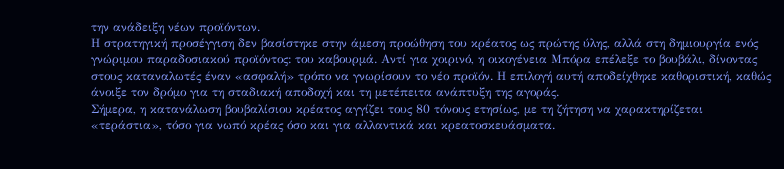την ανάδειξη νέων προϊόντων.
Η στρατηγική προσέγγιση δεν βασίστηκε στην άμεση προώθηση του κρέατος ως πρώτης ύλης, αλλά στη δημιουργία ενός γνώριμου παραδοσιακού προϊόντος: του καβουρμά. Αντί για χοιρινό, η οικογένεια Μπόρα επέλεξε το βουβάλι, δίνοντας στους καταναλωτές έναν «ασφαλή» τρόπο να γνωρίσουν το νέο προϊόν. Η επιλογή αυτή αποδείχθηκε καθοριστική, καθώς άνοιξε τον δρόμο για τη σταδιακή αποδοχή και τη μετέπειτα ανάπτυξη της αγοράς.
Σήμερα, η κατανάλωση βουβαλίσιου κρέατος αγγίζει τους 80 τόνους ετησίως, με τη ζήτηση να χαρακτηρίζεται «τεράστια», τόσο για νωπό κρέας όσο και για αλλαντικά και κρεατοσκευάσματα.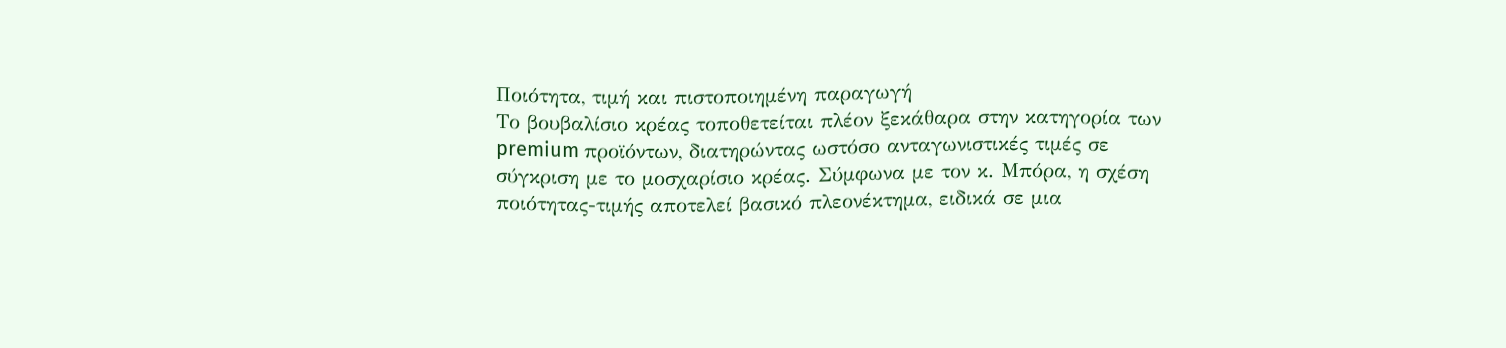Ποιότητα, τιμή και πιστοποιημένη παραγωγή
Το βουβαλίσιο κρέας τοποθετείται πλέον ξεκάθαρα στην κατηγορία των premium προϊόντων, διατηρώντας ωστόσο ανταγωνιστικές τιμές σε σύγκριση με το μοσχαρίσιο κρέας. Σύμφωνα με τον κ. Μπόρα, η σχέση ποιότητας-τιμής αποτελεί βασικό πλεονέκτημα, ειδικά σε μια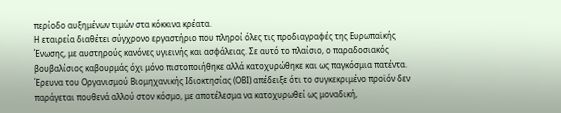περίοδο αυξημένων τιμών στα κόκκινα κρέατα.
Η εταιρεία διαθέτει σύγχρονο εργαστήριο που πληροί όλες τις προδιαγραφές της Ευρωπαϊκής Ένωσης, με αυστηρούς κανόνες υγιεινής και ασφάλειας. Σε αυτό το πλαίσιο, ο παραδοσιακός βουβαλίσιος καβουρμάς όχι μόνο πιστοποιήθηκε αλλά κατοχυρώθηκε και ως παγκόσμια πατέντα. Έρευνα του Οργανισμού Βιομηχανικής Ιδιοκτησίας (ΟΒΙ) απέδειξε ότι το συγκεκριμένο προϊόν δεν παράγεται πουθενά αλλού στον κόσμο, με αποτέλεσμα να κατοχυρωθεί ως μοναδική,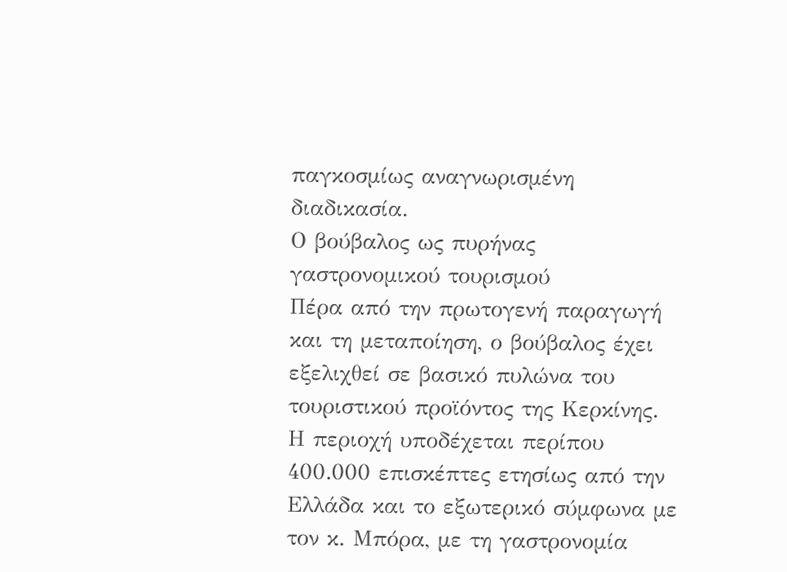παγκοσμίως αναγνωρισμένη διαδικασία.
Ο βούβαλος ως πυρήνας γαστρονομικού τουρισμού
Πέρα από την πρωτογενή παραγωγή και τη μεταποίηση, ο βούβαλος έχει εξελιχθεί σε βασικό πυλώνα του τουριστικού προϊόντος της Κερκίνης. Η περιοχή υποδέχεται περίπου 400.000 επισκέπτες ετησίως από την Ελλάδα και το εξωτερικό σύμφωνα με τον κ. Μπόρα, με τη γαστρονομία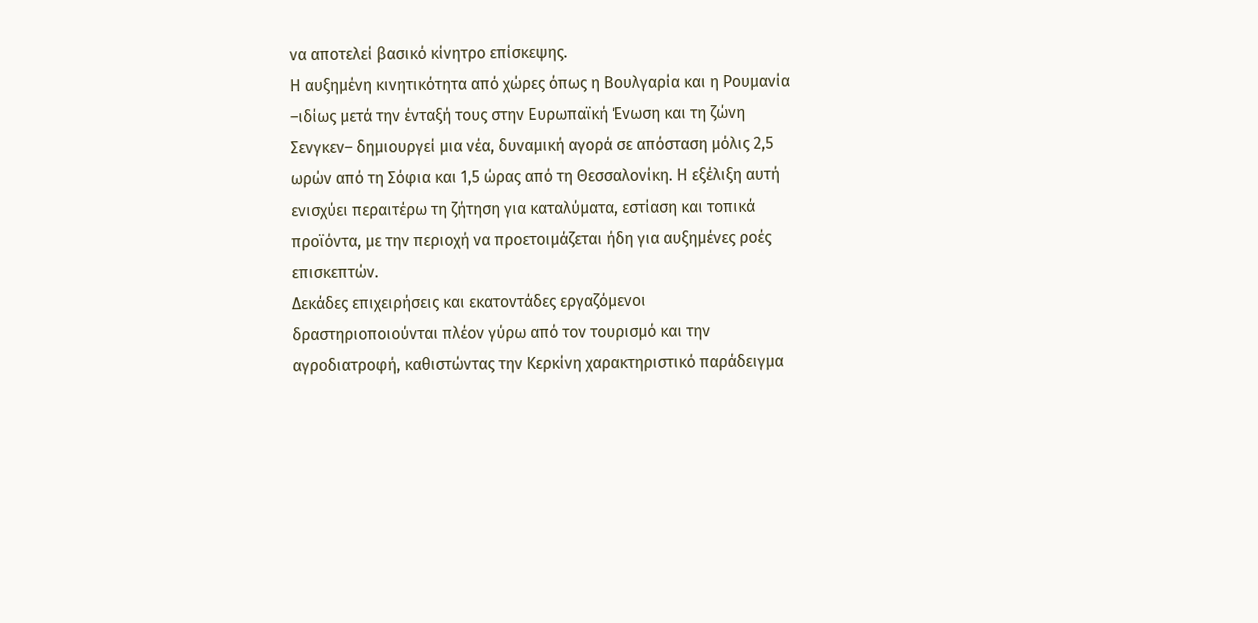να αποτελεί βασικό κίνητρο επίσκεψης.
Η αυξημένη κινητικότητα από χώρες όπως η Βουλγαρία και η Ρουμανία –ιδίως μετά την ένταξή τους στην Ευρωπαϊκή Ένωση και τη ζώνη Σενγκεν– δημιουργεί μια νέα, δυναμική αγορά σε απόσταση μόλις 2,5 ωρών από τη Σόφια και 1,5 ώρας από τη Θεσσαλονίκη. Η εξέλιξη αυτή ενισχύει περαιτέρω τη ζήτηση για καταλύματα, εστίαση και τοπικά προϊόντα, με την περιοχή να προετοιμάζεται ήδη για αυξημένες ροές επισκεπτών.
Δεκάδες επιχειρήσεις και εκατοντάδες εργαζόμενοι δραστηριοποιούνται πλέον γύρω από τον τουρισμό και την αγροδιατροφή, καθιστώντας την Κερκίνη χαρακτηριστικό παράδειγμα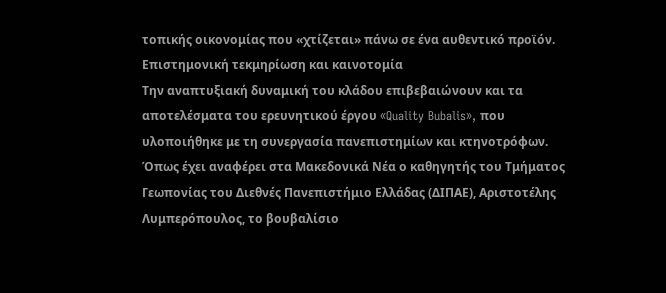τοπικής οικονομίας που «χτίζεται» πάνω σε ένα αυθεντικό προϊόν.
Επιστημονική τεκμηρίωση και καινοτομία
Την αναπτυξιακή δυναμική του κλάδου επιβεβαιώνουν και τα αποτελέσματα του ερευνητικού έργου «Quality Bubalis», που υλοποιήθηκε με τη συνεργασία πανεπιστημίων και κτηνοτρόφων. Όπως έχει αναφέρει στα Μακεδονικά Νέα ο καθηγητής του Τμήματος Γεωπονίας του Διεθνές Πανεπιστήμιο Ελλάδας (ΔΙΠΑΕ), Αριστοτέλης Λυμπερόπουλος, το βουβαλίσιο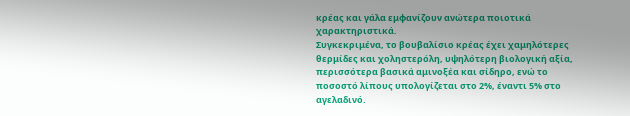κρέας και γάλα εμφανίζουν ανώτερα ποιοτικά χαρακτηριστικά.
Συγκεκριμένα, το βουβαλίσιο κρέας έχει χαμηλότερες θερμίδες και χοληστερόλη, υψηλότερη βιολογική αξία, περισσότερα βασικά αμινοξέα και σίδηρο, ενώ το ποσοστό λίπους υπολογίζεται στο 2%, έναντι 5% στο αγελαδινό.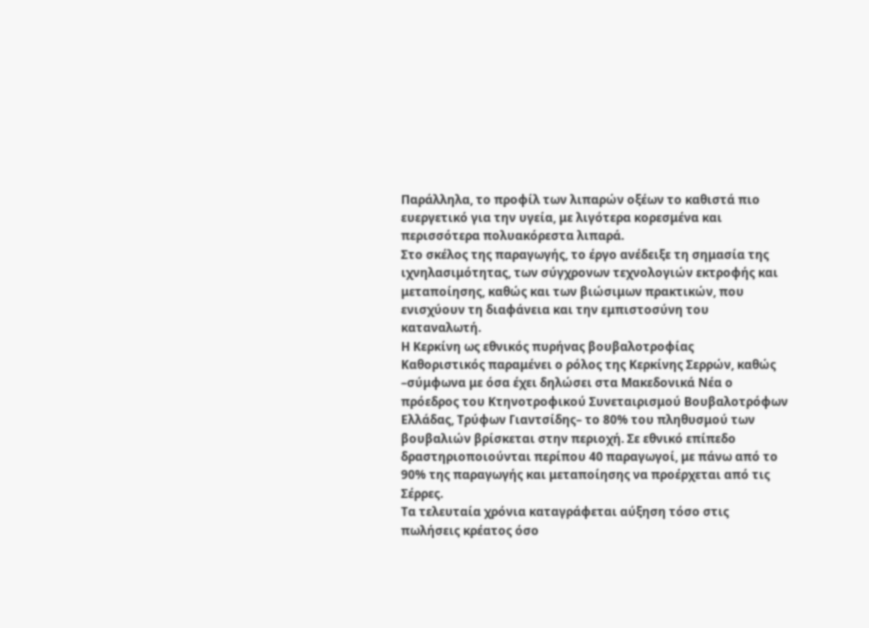Παράλληλα, το προφίλ των λιπαρών οξέων το καθιστά πιο ευεργετικό για την υγεία, με λιγότερα κορεσμένα και περισσότερα πολυακόρεστα λιπαρά.
Στο σκέλος της παραγωγής, το έργο ανέδειξε τη σημασία της ιχνηλασιμότητας, των σύγχρονων τεχνολογιών εκτροφής και μεταποίησης, καθώς και των βιώσιμων πρακτικών, που ενισχύουν τη διαφάνεια και την εμπιστοσύνη του καταναλωτή.
Η Κερκίνη ως εθνικός πυρήνας βουβαλοτροφίας
Καθοριστικός παραμένει ο ρόλος της Κερκίνης Σερρών, καθώς –σύμφωνα με όσα έχει δηλώσει στα Μακεδονικά Νέα ο πρόεδρος του Κτηνοτροφικού Συνεταιρισμού Βουβαλοτρόφων Ελλάδας, Τρύφων Γιαντσίδης– το 80% του πληθυσμού των βουβαλιών βρίσκεται στην περιοχή. Σε εθνικό επίπεδο δραστηριοποιούνται περίπου 40 παραγωγοί, με πάνω από το 90% της παραγωγής και μεταποίησης να προέρχεται από τις Σέρρες.
Τα τελευταία χρόνια καταγράφεται αύξηση τόσο στις πωλήσεις κρέατος όσο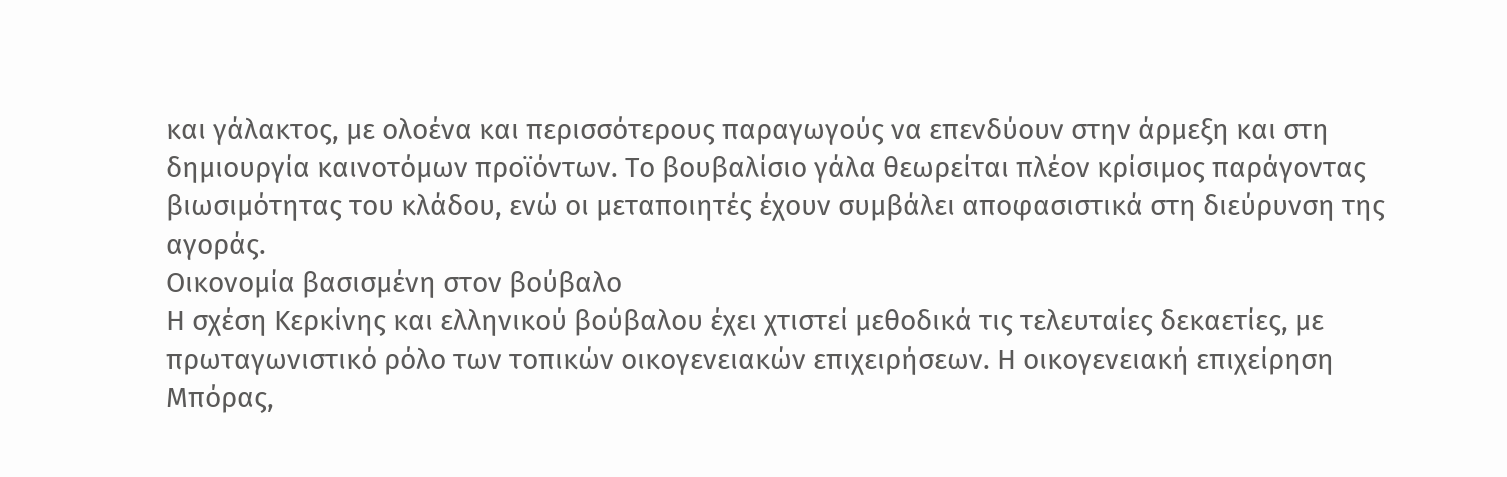και γάλακτος, με ολοένα και περισσότερους παραγωγούς να επενδύουν στην άρμεξη και στη δημιουργία καινοτόμων προϊόντων. Το βουβαλίσιο γάλα θεωρείται πλέον κρίσιμος παράγοντας βιωσιμότητας του κλάδου, ενώ οι μεταποιητές έχουν συμβάλει αποφασιστικά στη διεύρυνση της αγοράς.
Οικονομία βασισμένη στον βούβαλο
Η σχέση Κερκίνης και ελληνικού βούβαλου έχει χτιστεί μεθοδικά τις τελευταίες δεκαετίες, με πρωταγωνιστικό ρόλο των τοπικών οικογενειακών επιχειρήσεων. Η οικογενειακή επιχείρηση Μπόρας,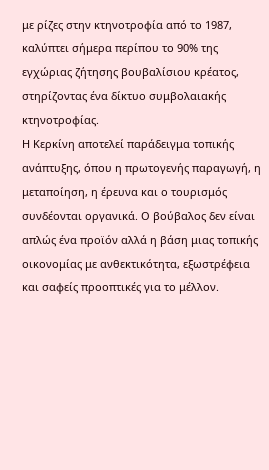με ρίζες στην κτηνοτροφία από το 1987, καλύπτει σήμερα περίπου το 90% της εγχώριας ζήτησης βουβαλίσιου κρέατος, στηρίζοντας ένα δίκτυο συμβολαιακής κτηνοτροφίας.
Η Κερκίνη αποτελεί παράδειγμα τοπικής ανάπτυξης, όπου η πρωτογενής παραγωγή, η μεταποίηση, η έρευνα και ο τουρισμός συνδέονται οργανικά. Ο βούβαλος δεν είναι απλώς ένα προϊόν αλλά η βάση μιας τοπικής οικονομίας με ανθεκτικότητα, εξωστρέφεια και σαφείς προοπτικές για το μέλλον.